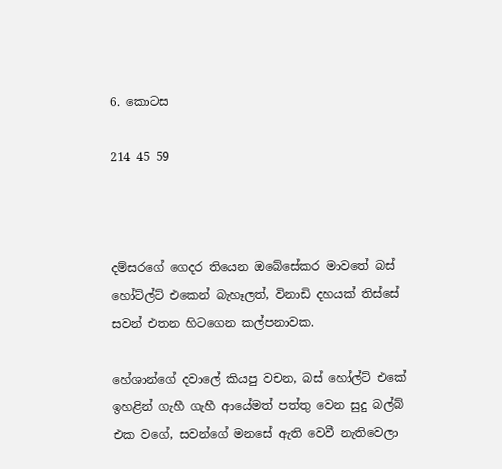6. කොටස

214 45 59



දම්සරගේ ගෙදර තියෙන ඔබේසේකර මාවතේ බස් හෝට්ල්ට් එකෙන් බැහෑලත්, විනාඩි දහයක් තිස්සේ සවන් එතන හිටගෙන කල්පනාවක.

හේශාන්ගේ දවාලේ කියපු වචන, බස් හෝල්ට් එකේ ඉහළින් ගැහී ගැහී ආයේමත් පත්තු වෙන සුදු බල්බ් එක වගේ, සවන්ගේ මනසේ ඇති වෙවී නැතිවෙලා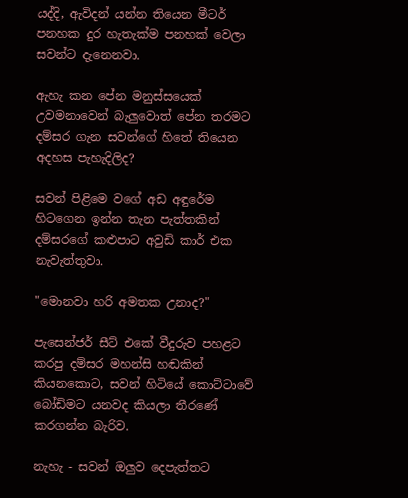යද්දි, ඇවිදන් යන්න තියෙන මීටර් පනහක දුර හැතැක්ම පනහක් වෙලා සවන්ට දැනෙනවා.

ඇහැ කන පේන මනුස්සයෙක් උවමනාවෙන් බැලුවොත් පේන තරමට දම්සර ගැන සවන්ගේ හිතේ තියෙන අදහස පැහැදිලිද?

සවන් පිළිමෙ වගේ අඩ අඳුරේම හිටගෙන ඉන්න තැන පැත්තකින් දම්සරගේ කළුපාට අවුඩි කාර් එක නැවැත්තුවා.

"මොනවා හරි අමතක උනාද?"

පැසෙන්ජර් සීට් එකේ වීදුරුව පහළට කරපු දම්සර මහන්සි හඬකින් කියනකොට, සවන් හිටියේ කොට්ටාවේ බෝඩිමට යනවද කියලා තීරණේ කරගන්න බැරිව.

නැහැ - සවන් ඔලුව දෙපැත්තට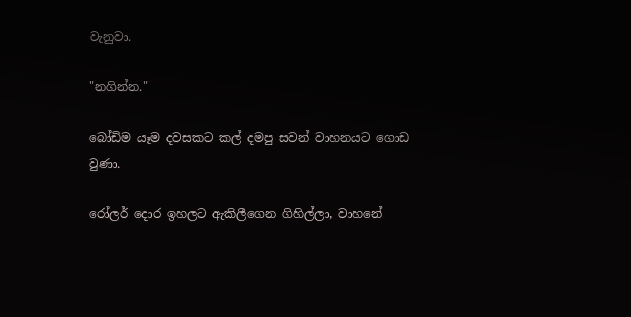වැනුවා.

"නගින්න."

බෝඩිම යෑම දවසකට කල් දමපු සවන් වාහනයට ගොඩ වුණා.

රෝලර් දොර ඉහලට ඇකිලීගෙන ගිහිල්ලා, වාහනේ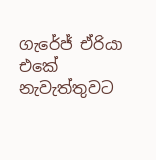ගැරේජ් ඒරියා එකේ නැවැත්තුවට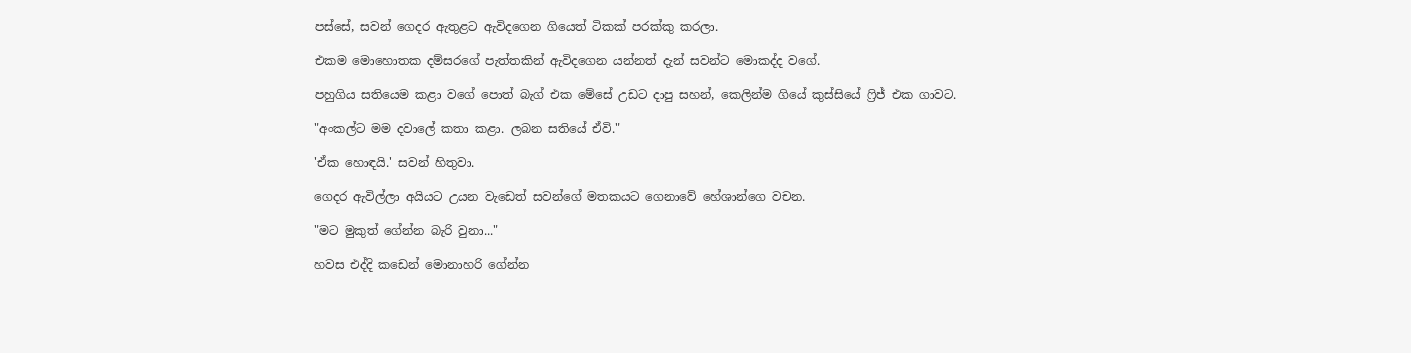පස්සේ, සවන් ගෙදර ඇතුළට ඇවිදගෙන ගියෙත් ටිකක් පරක්කු කරලා.

එකම මොහොතක දම්සරගේ පැත්තකින් ඇවිදගෙන යන්නත් දැන් සවන්ට මොකද්ද වගේ.

පහුගිය සතියෙම කළා වගේ පොත් බැග් එක මේසේ උඩට දාපු සහන්, කෙලින්ම ගියේ කුස්සියේ ෆ්‍රිජ් එක ගාවට.

"අංකල්ට මම දවාලේ කතා කළා. ලබන සතියේ ඒවි."

'ඒක හොඳයි.' සවන් හිතුවා.

ගෙදර ඇවිල්ලා අයියට උයන වැඩෙත් සවන්ගේ මතකයට ගෙනාවේ හේශාන්ගෙ වචන.

"මට මුකුත් ගේන්න බැරි වුනා..."

හවස එද්දි කඩෙන් මොනාහරි ගේන්න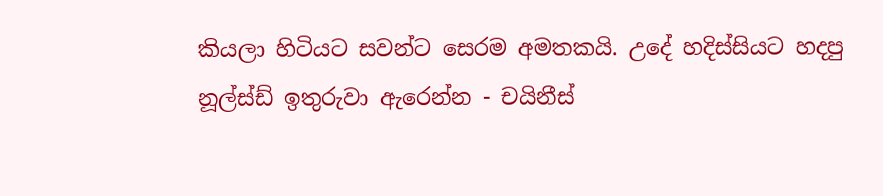කියලා හිටියට සවන්ට සෙරම අමතකයි. උදේ හදිස්සියට හදපු නූල්ස්ඩ් ඉතුරුවා ඇරෙන්න - චයිනීස්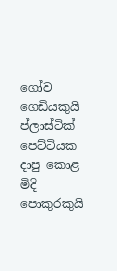ගෝව ගෙඩියකුයි ප්ලාස්ටික් පෙට්ටියක දාපු කොළ මිදි පොකුරකුයි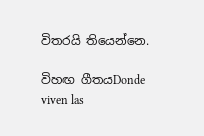විතරයි තියෙන්නෙ.

විහඟ ගීතයDonde viven las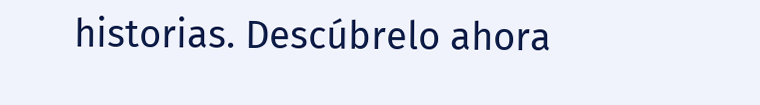historias. Descúbrelo ahora